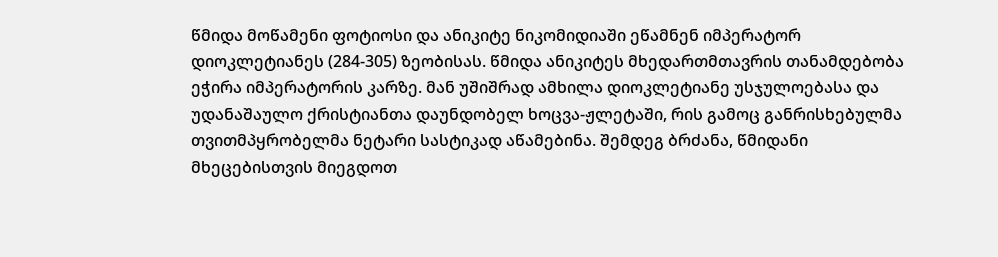წმიდა მოწამენი ფოტიოსი და ანიკიტე ნიკომიდიაში ეწამნენ იმპერატორ დიოკლეტიანეს (284-305) ზეობისას. წმიდა ანიკიტეს მხედართმთავრის თანამდებობა ეჭირა იმპერატორის კარზე. მან უშიშრად ამხილა დიოკლეტიანე უსჯულოებასა და უდანაშაულო ქრისტიანთა დაუნდობელ ხოცვა-ჟლეტაში, რის გამოც განრისხებულმა თვითმპყრობელმა ნეტარი სასტიკად აწამებინა. შემდეგ ბრძანა, წმიდანი მხეცებისთვის მიეგდოთ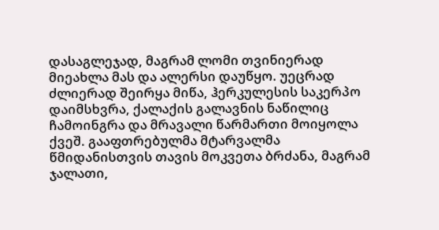დასაგლეჯად, მაგრამ ლომი თვინიერად მიეახლა მას და ალერსი დაუწყო. უეცრად ძლიერად შეირყა მიწა, ჰერკულესის საკერპო დაიმსხვრა, ქალაქის გალავნის ნაწილიც ჩამოინგრა და მრავალი წარმართი მოიყოლა ქვეშ. გააფთრებულმა მტარვალმა წმიდანისთვის თავის მოკვეთა ბრძანა, მაგრამ ჯალათი,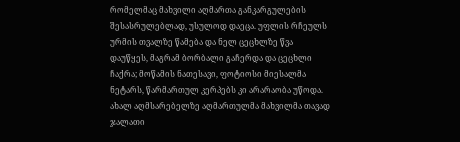რომელმაც მახვილი აღმართა განკარგულების შესასრულებლად, უსულოდ დაეცა. უფლის რჩეულს ურმის თვალზე წამება და ნელ ცეცხლზე წვა დაუწყეს, მაგრამ ბორბალი გაჩერდა და ცეცხლი ჩაქრა; მოწამის ნათესავი, ფოტიოსი მიესალმა ნეტარს, წარმართულ კერპებს კი არარაობა უწოდა. ახალ აღმსარებელზე აღმართულმა მახვილმა თავად ჯალათი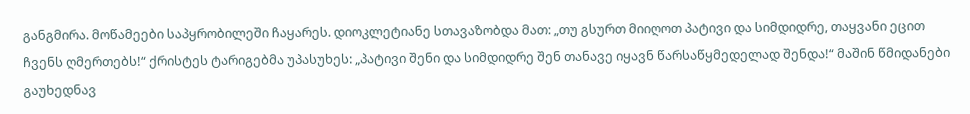განგმირა. მოწამეები საპყრობილეში ჩაყარეს. დიოკლეტიანე სთავაზობდა მათ: „თუ გსურთ მიიღოთ პატივი და სიმდიდრე, თაყვანი ეცით ჩვენს ღმერთებს!“ ქრისტეს ტარიგებმა უპასუხეს: „პატივი შენი და სიმდიდრე შენ თანავე იყავნ წარსაწყმედელად შენდა!“ მაშინ წმიდანები გაუხედნავ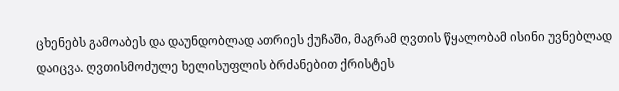ცხენებს გამოაბეს და დაუნდობლად ათრიეს ქუჩაში, მაგრამ ღვთის წყალობამ ისინი უვნებლად დაიცვა. ღვთისმოძულე ხელისუფლის ბრძანებით ქრისტეს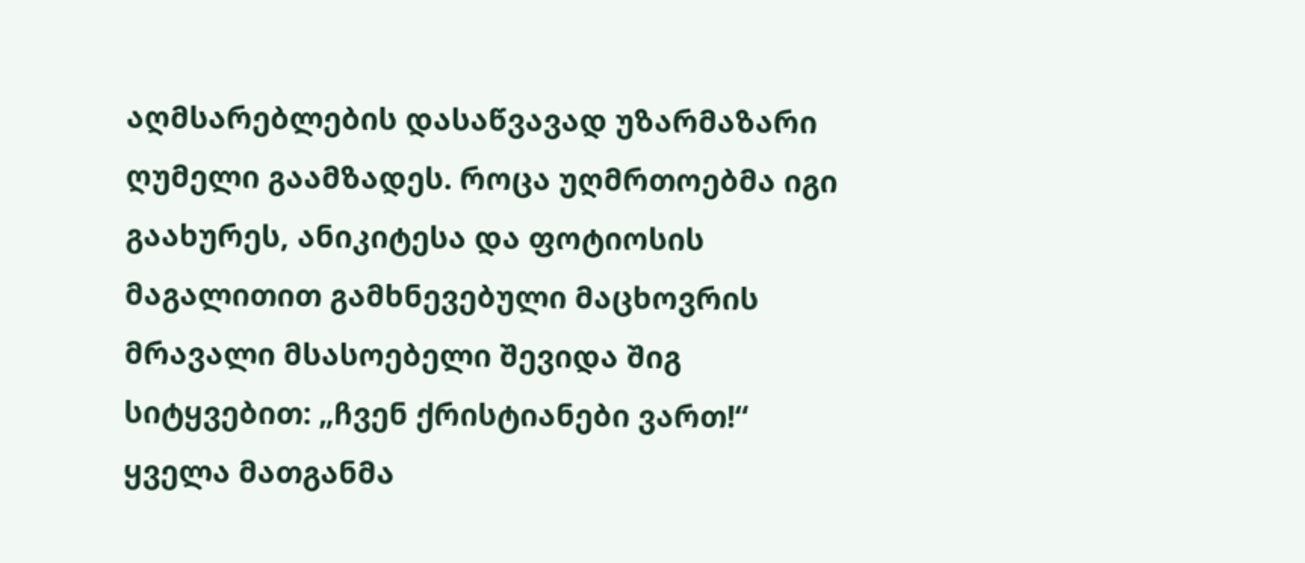აღმსარებლების დასაწვავად უზარმაზარი ღუმელი გაამზადეს. როცა უღმრთოებმა იგი გაახურეს, ანიკიტესა და ფოტიოსის მაგალითით გამხნევებული მაცხოვრის მრავალი მსასოებელი შევიდა შიგ სიტყვებით: „ჩვენ ქრისტიანები ვართ!“ ყველა მათგანმა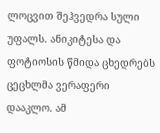ლოცვით შეჰვედრა სული უფალს. ანიკიტესა და ფოტიოსის წმიდა ცხედრებს ცეცხლმა ვერაფერი დააკლო. ამ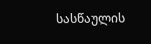სასწაულის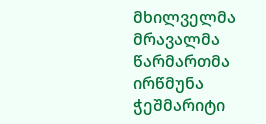მხილველმა მრავალმა წარმართმა ირწმუნა ჭეშმარიტი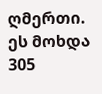ღმერთი. ეს მოხდა 305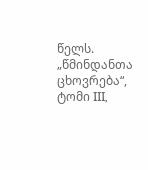წელს.
„წმინდანთა ცხოვრება“, ტომი III,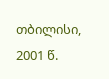თბილისი, 2001 წ.